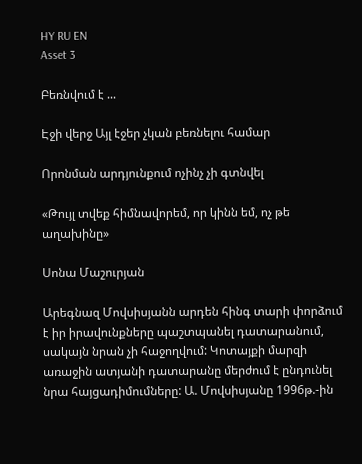HY RU EN
Asset 3

Բեռնվում է ...

Էջի վերջ Այլ էջեր չկան բեռնելու համար

Որոնման արդյունքում ոչինչ չի գտնվել

«Թույլ տվեք հիմնավորեմ, որ կինն եմ, ոչ թե աղախինը»

Սոնա Մաշուրյան

Արեգնազ Մովսիսյանն արդեն հինգ տարի փորձում է իր իրավունքները պաշտպանել դատարանում, սակայն նրան չի հաջողվում: Կոտայքի մարզի առաջին ատյանի դատարանը մերժում է ընդունել նրա հայցադիմումները: Ա. Մովսիսյանը 1996թ.-ին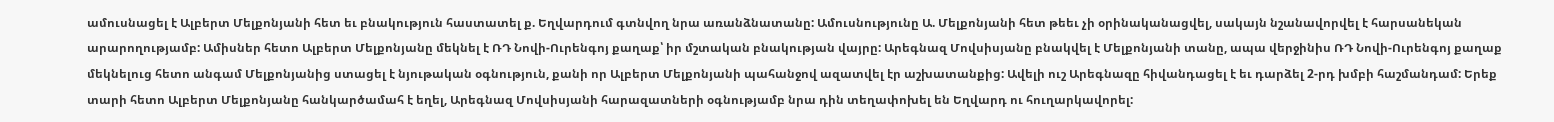ամուսնացել է Ալբերտ Մելքոնյանի հետ եւ բնակություն հաստատել ք. Եղվարդում գտնվող նրա առանձնատանը: Ամուսնությունը Ա. Մելքոնյանի հետ թեեւ չի օրինականացվել, սակայն նշանավորվել է հարսանեկան արարողությամբ: Ամիսներ հետո Ալբերտ Մելքոնյանը մեկնել է ՌԴ Նովի-Ուրենգոյ քաղաք՝ իր մշտական բնակության վայրը: Արեգնազ Մովսիսյանը բնակվել է Մելքոնյանի տանը, ապա վերջինիս ՌԴ Նովի-Ուրենգոյ քաղաք մեկնելուց հետո անգամ Մելքոնյանից ստացել է նյութական օգնություն, քանի որ Ալբերտ Մելքոնյանի պահանջով ազատվել էր աշխատանքից: Ավելի ուշ Արեգնազը հիվանդացել է եւ դարձել 2-րդ խմբի հաշմանդամ: Երեք տարի հետո Ալբերտ Մելքոնյանը հանկարծամահ է եղել, Արեգնազ Մովսիսյանի հարազատների օգնությամբ նրա դին տեղափոխել են Եղվարդ ու հուղարկավորել: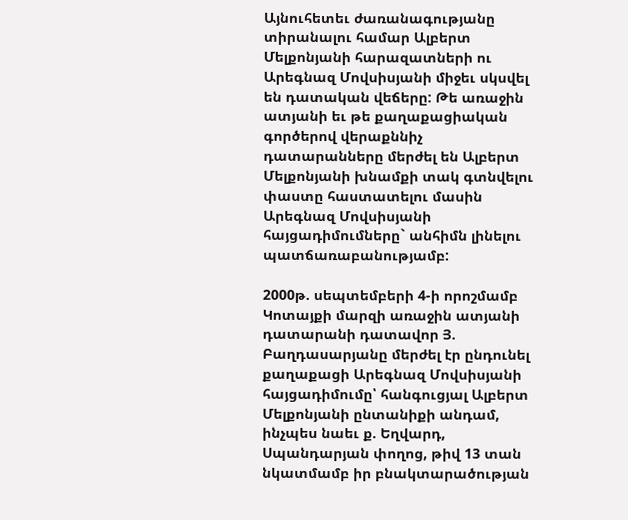Այնուհետեւ ժառանագությանը տիրանալու համար Ալբերտ Մելքոնյանի հարազատների ու Արեգնազ Մովսիսյանի միջեւ սկսվել են դատական վեճերը: Թե առաջին ատյանի եւ թե քաղաքացիական գործերով վերաքննիչ դատարանները մերժել են Ալբերտ Մելքոնյանի խնամքի տակ գտնվելու փաստը հաստատելու մասին Արեգնազ Մովսիսյանի հայցադիմումները` անհիմն լինելու պատճառաբանությամբ:

2000թ. սեպտեմբերի 4-ի որոշմամբ Կոտայքի մարզի առաջին ատյանի դատարանի դատավոր Յ. Բաղդասարյանը մերժել էր ընդունել քաղաքացի Արեգնազ Մովսիսյանի հայցադիմումը՝ հանգուցյալ Ալբերտ Մելքոնյանի ընտանիքի անդամ, ինչպես նաեւ ք. Եղվարդ, Սպանդարյան փողոց, թիվ 13 տան նկատմամբ իր բնակտարածության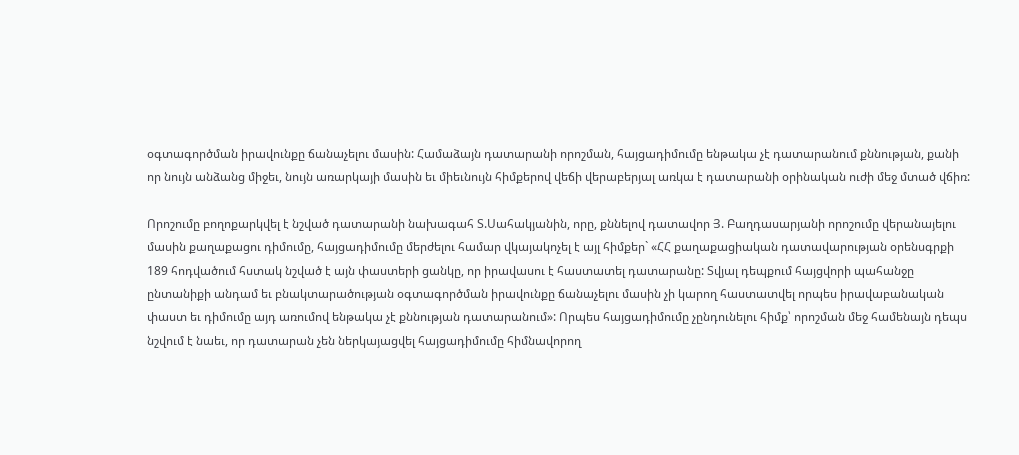օգտագործման իրավունքը ճանաչելու մասին: Համաձայն դատարանի որոշման, հայցադիմումը ենթակա չէ դատարանում քննության, քանի որ նույն անձանց միջեւ, նույն առարկայի մասին եւ միեւնույն հիմքերով վեճի վերաբերյալ առկա է դատարանի օրինական ուժի մեջ մտած վճիռ:

Որոշումը բողոքարկվել է նշված դատարանի նախագահ Տ.Սահակյանին, որը, քննելով դատավոր Յ. Բաղդասարյանի որոշումը վերանայելու մասին քաղաքացու դիմումը, հայցադիմումը մերժելու համար վկայակոչել է այլ հիմքեր` «ՀՀ քաղաքացիական դատավարության օրենսգրքի 189 հոդվածում հստակ նշված է այն փաստերի ցանկը, որ իրավասու է հաստատել դատարանը: Տվյալ դեպքում հայցվորի պահանջը ընտանիքի անդամ եւ բնակտարածության օգտագործման իրավունքը ճանաչելու մասին չի կարող հաստատվել որպես իրավաբանական փաստ եւ դիմումը այդ առումով ենթակա չէ քննության դատարանում»: Որպես հայցադիմումը չընդունելու հիմք՝ որոշման մեջ համենայն դեպս նշվում է նաեւ, որ դատարան չեն ներկայացվել հայցադիմումը հիմնավորող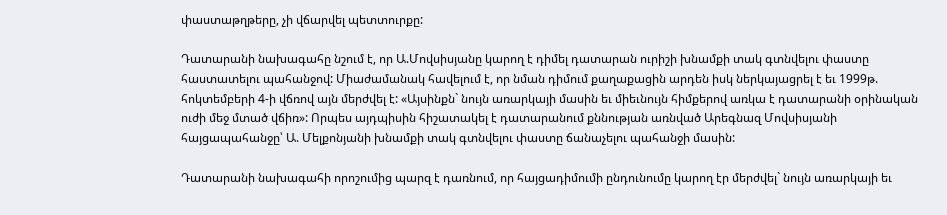փաստաթղթերը, չի վճարվել պետտուրքը:

Դատարանի նախագահը նշում է, որ Ա.Մովսիսյանը կարող է դիմել դատարան ուրիշի խնամքի տակ գտնվելու փաստը հաստատելու պահանջով: Միաժամանակ հավելում է, որ նման դիմում քաղաքացին արդեն իսկ ներկայացրել է եւ 1999թ. հոկտեմբերի 4-ի վճռով այն մերժվել է: «Այսինքն` նույն առարկայի մասին եւ միեւնույն հիմքերով առկա է դատարանի օրինական ուժի մեջ մտած վճիռ»: Որպես այդպիսին հիշատակել է դատարանում քննության առնված Արեգնազ Մովսիսյանի հայցապահանջը՝ Ա. Մելքոնյանի խնամքի տակ գտնվելու փաստը ճանաչելու պահանջի մասին:

Դատարանի նախագահի որոշումից պարզ է դառնում, որ հայցադիմումի ընդունումը կարող էր մերժվել` նույն առարկայի եւ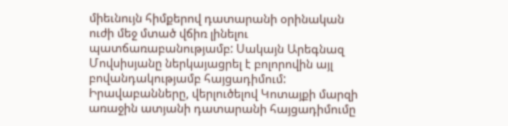միեւնույն հիմքերով դատարանի օրինական ուժի մեջ մտած վճիռ լինելու պատճառաբանությամբ: Սակայն Արեգնազ Մովսիսյանը ներկայացրել է բոլորովին այլ բովանդակությամբ հայցադիմում: Իրավաբանները, վերլուծելով Կոտայքի մարզի առաջին ատյանի դատարանի հայցադիմումը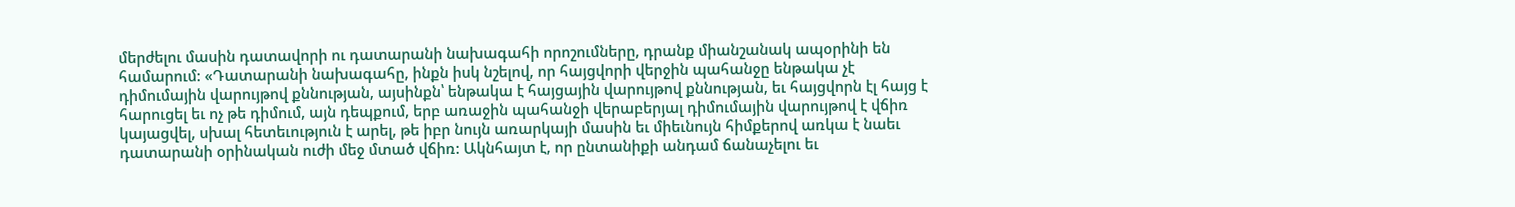մերժելու մասին դատավորի ու դատարանի նախագահի որոշումները, դրանք միանշանակ ապօրինի են համարում: «Դատարանի նախագահը, ինքն իսկ նշելով, որ հայցվորի վերջին պահանջը ենթակա չէ դիմումային վարույթով քննության, այսինքն՝ ենթակա է հայցային վարույթով քննության, եւ հայցվորն էլ հայց է հարուցել եւ ոչ թե դիմում, այն դեպքում, երբ առաջին պահանջի վերաբերյալ դիմումային վարույթով է վճիռ կայացվել, սխալ հետեւություն է արել, թե իբր նույն առարկայի մասին եւ միեւնույն հիմքերով առկա է նաեւ դատարանի օրինական ուժի մեջ մտած վճիռ: Ակնհայտ է, որ ընտանիքի անդամ ճանաչելու եւ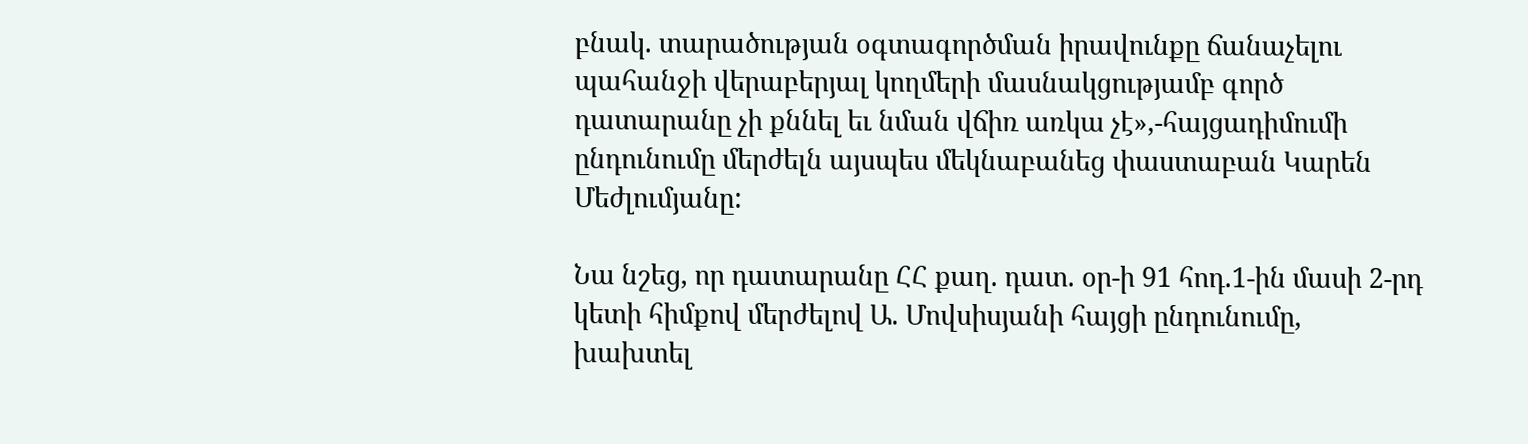բնակ. տարածության օգտագործման իրավունքը ճանաչելու պահանջի վերաբերյալ կողմերի մասնակցությամբ գործ դատարանը չի քննել եւ նման վճիռ առկա չէ»,-հայցադիմումի ընդունումը մերժելն այսպես մեկնաբանեց փաստաբան Կարեն Մեժլումյանը:

Նա նշեց, որ դատարանը ՀՀ քաղ. դատ. օր-ի 91 հոդ.1-ին մասի 2-րդ կետի հիմքով մերժելով Ա. Մովսիսյանի հայցի ընդունումը, խախտել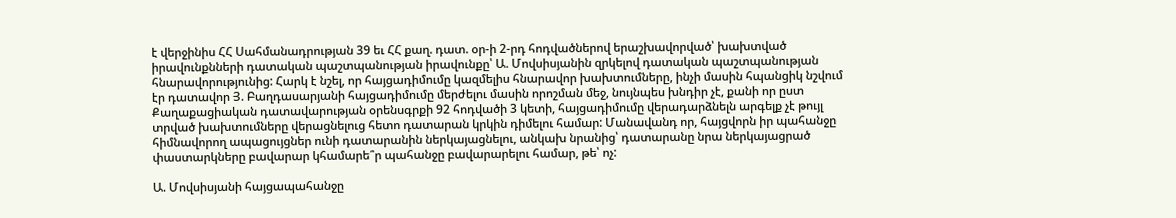է վերջինիս ՀՀ Սահմանադրության 39 եւ ՀՀ քաղ. դատ. օր-ի 2-րդ հոդվածներով երաշխավորված՝ խախտված իրավունքնների դատական պաշտպանության իրավունքը՝ Ա. Մովսիսյանին զրկելով դատական պաշտպանության հնարավորությունից: Հարկ է նշել, որ հայցադիմումը կազմելիս հնարավոր խախտումները, ինչի մասին հպանցիկ նշվում էր դատավոր Յ. Բաղդասարյանի հայցադիմումը մերժելու մասին որոշման մեջ, նույնպես խնդիր չէ, քանի որ ըստ Քաղաքացիական դատավարության օրենսգրքի 92 հոդվածի 3 կետի, հայցադիմումը վերադարձնելն արգելք չէ թույլ տրված խախտումները վերացնելուց հետո դատարան կրկին դիմելու համար: Մանավանդ որ, հայցվորն իր պահանջը հիմնավորող ապացույցներ ունի դատարանին ներկայացնելու, անկախ նրանից՝ դատարանը նրա ներկայացրած փաստարկները բավարար կհամարե՞ր պահանջը բավարարելու համար, թե՝ ոչ:

Ա. Մովսիսյանի հայցապահանջը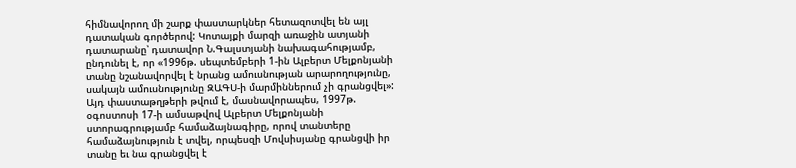հիմնավորող մի շարք փաստարկներ հետազոտվել են այլ դատական գործերով: Կոտայքի մարզի առաջին ատյանի դատարանը՝ դատավոր Ն.Գալստյանի նախագահությամբ, ընդունել է, որ «1996թ. սեպտեմբերի 1-ին Ալբերտ Մելքոնյանի տանը նշանավորվել է նրանց ամուսնության արարողությունը, սակայն ամուսնությունը ԶԱԳՍ-ի մարմիններում չի գրանցվել»: Այդ փաստաթղթերի թվում է, մասնավորապես, 1997թ. օգոստոսի 17-ի ամսաթվով Ալբերտ Մելքոնյանի ստորագրությամբ համաձայնագիրը, որով տանտերը համաձայնություն է տվել, որպեսզի Մովսիսյանը գրանցվի իր տանը եւ նա գրանցվել է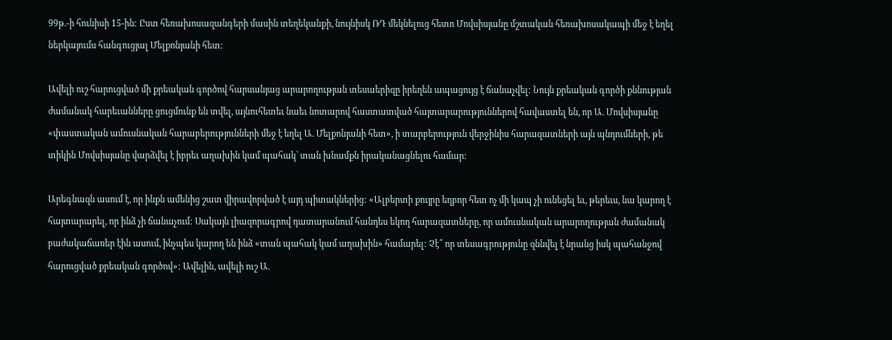99թ.-ի հունիսի 15-ին: Ըստ հեռախոսազանգերի մասին տեղեկանքի, նույնիսկ ՌԴ մեկնելուց հետո Մովսիսյանը մշտական հեռախոսակապի մեջ է եղել ներկայումս հանգուցյալ Մելքոնյանի հետ:

Ավելի ուշ հարուցված մի քրեական գործով հարսանյաց արարողության տեսաերիզը իրեղեն ապացույց է ճանաչվել: Նույն քրեական գործի քննության ժամանակ հարեւանները ցուցմունք են տվել, այնուհետեւ նաեւ նոտարով հաստատված հայտարարություններով հավաստել են, որ Ա. Մովսիսյանը «փաստական ամուսնական հարաբերությունների մեջ է եղել Ա. Մելքոնյանի հետ», ի տարբերություն վերջինիս հարազատների այն պնդումների, թե տիկին Մովսիսյանը վարձվել է իբրեւ աղախին կամ պահակ՝ տան խնամքն իրականացնելու համար:

Արեգնազն ասում է, որ ինքն ամենից շատ վիրավորված է այդ պիտակներից: «Ալբերտի քույրը եղբոր հետ ոչ մի կապ չի ունեցել եւ, թերեւս, նա կարող է հայտարարել, որ ինձ չի ճանաչում: Սակայն լիազորագրով դատարանում հանդես եկող հարազատները, որ ամուսնական արարողության ժամանակ բաժակաճառեր էին ասում, ինչպես կարող են ինձ «տան պահակ կամ աղախին» համարել: Չէ՞ որ տեսագրությունը զննվել է նրանց իսկ պահանջով հարուցված քրեական գործով»: Ավելին, ավելի ուշ Ա.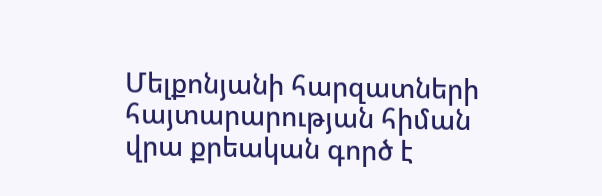Մելքոնյանի հարզատների հայտարարության հիման վրա քրեական գործ է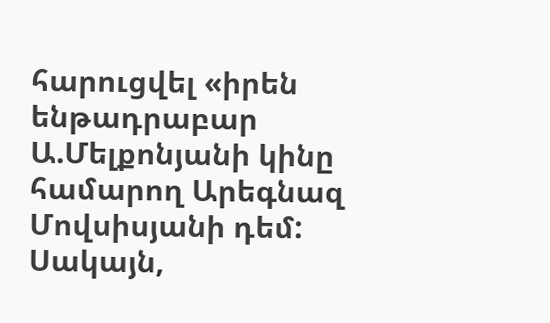հարուցվել «իրեն ենթադրաբար Ա.Մելքոնյանի կինը համարող Արեգնազ Մովսիսյանի դեմ: Սակայն,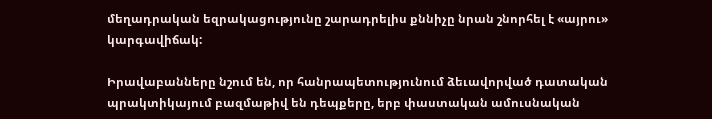մեղադրական եզրակացությունը շարադրելիս քննիչը նրան շնորհել է «այրու» կարգավիճակ:

Իրավաբանները նշում են, որ հանրապետությունում ձեւավորված դատական պրակտիկայում բազմաթիվ են դեպքերը, երբ փաստական ամուսնական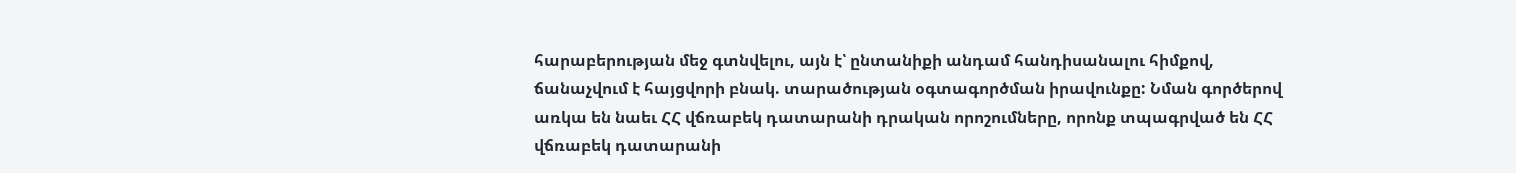հարաբերության մեջ գտնվելու, այն է՝ ընտանիքի անդամ հանդիսանալու հիմքով, ճանաչվում է հայցվորի բնակ. տարածության օգտագործման իրավունքը: Նման գործերով առկա են նաեւ ՀՀ վճռաբեկ դատարանի դրական որոշումները, որոնք տպագրված են ՀՀ վճռաբեկ դատարանի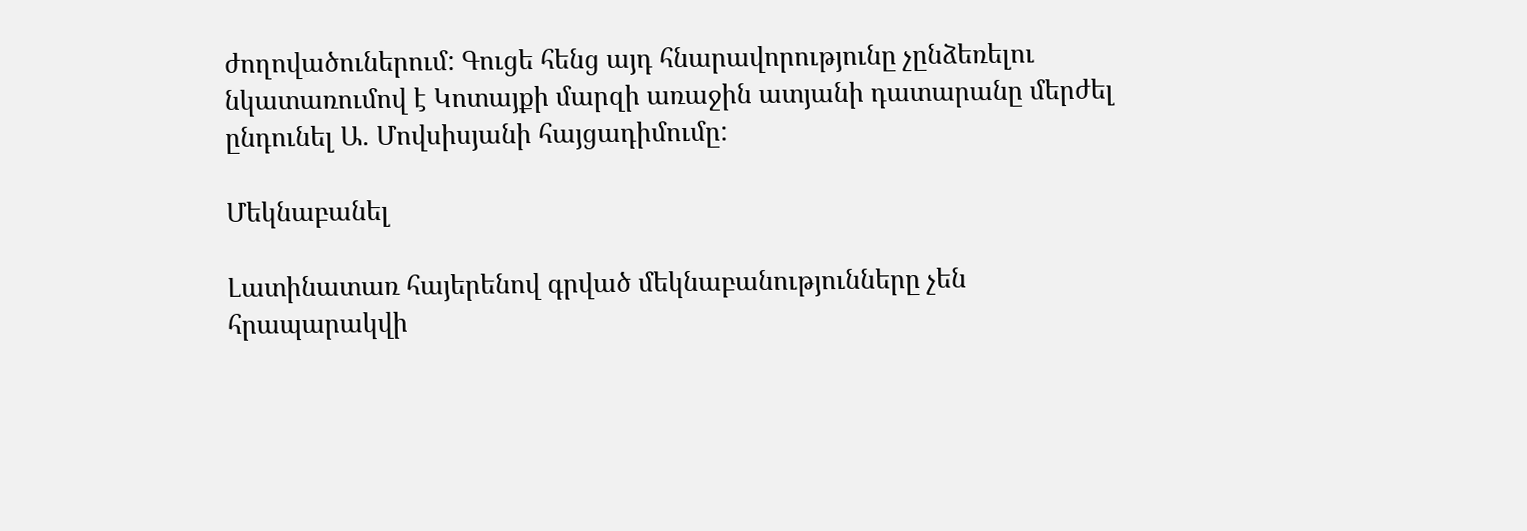ժողովածուներում: Գուցե հենց այդ հնարավորությունը չընձեռելու նկատառումով է Կոտայքի մարզի առաջին ատյանի դատարանը մերժել ընդունել Ա. Մովսիսյանի հայցադիմումը:

Մեկնաբանել

Լատինատառ հայերենով գրված մեկնաբանությունները չեն հրապարակվի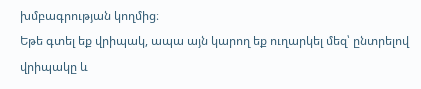խմբագրության կողմից։
Եթե գտել եք վրիպակ, ապա այն կարող եք ուղարկել մեզ՝ ընտրելով վրիպակը և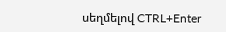սեղմելով CTRL+Enter